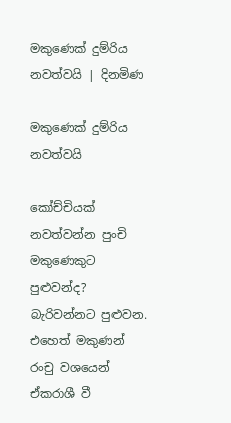මකුණෙක් දුම්රිය නවත්වයි | දිනමිණ

මකුණෙක් දුම්රිය නවත්වයි

කෝච්චියක් නවත්වන්න පුංචි මකුණෙකුට පුළුවන්ද? බැරිවන්නට පුළුවන. එහෙත් මකුණන් රංචු වශයෙන් ඒකරාශී වී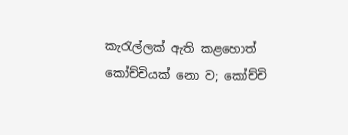කැරැල්ලක් ඇති කළහොත් කෝච්චියක් නො ව; කෝච්චි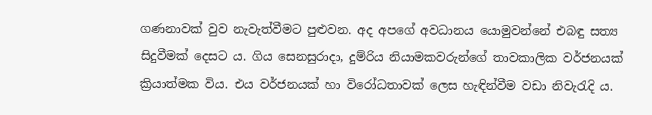ගණනාවක් වුව නැවැත්වීමට පුළුවන. අද අපගේ අවධානය යොමුවන්නේ එබඳු සත්‍ය සිදුවීමක් දෙසට ය. ගිය සෙනසුරාදා, දුම්රිය නියාමකවරුන්ගේ තාවකාලික වර්ජනයක් ක්‍රියාත්මක විය. එය වර්ජනයක් හා විරෝධතාවක් ලෙස හැඳින්වීම වඩා නිවැරැදි ය.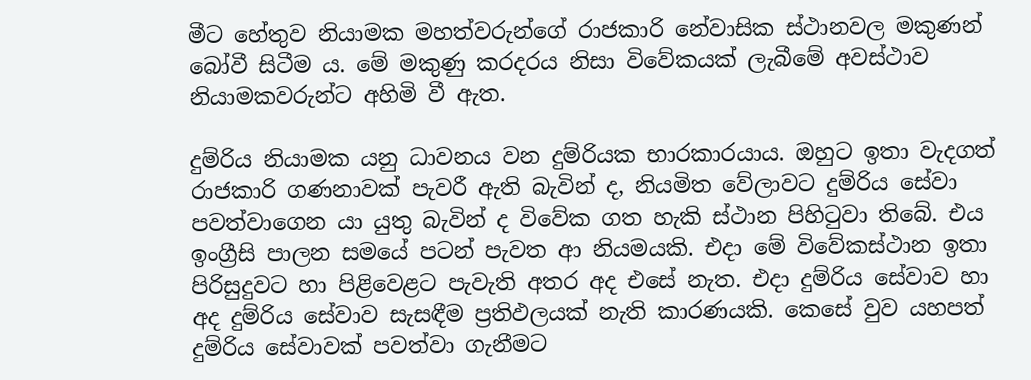මීට හේතුව නියාමක මහත්වරුන්ගේ රාජකාරි නේවාසික ස්ථානවල මකුණන් බෝවී සිටීම ය. මේ මකුණු කරදරය නිසා විවේකයක් ලැබීමේ අවස්ථාව නියාමකවරුන්ට අහිමි වී ඇත.

දුම්රිය නියාමක යනු ධාවනය වන දුම්රියක භාරකාරයාය. ඔහුට ඉතා වැදගත් රාජකාරි ගණනාවක් පැවරී ඇති බැවින් ද, නියමිත වේලාවට දුම්රිය සේවා පවත්වාගෙන යා යුතු බැවින් ද විවේක ගත හැකි ස්ථාන පිහිටුවා තිබේ. එය ඉංග්‍රීසි පාලන සමයේ පටන් පැවත ආ නියමයකි. එදා මේ විවේකස්ථාන ඉතා පිරිසුදුවට හා පිළිවෙළට පැවැති අතර අද එසේ නැත. එදා දුම්රිය සේවාව හා අද දුම්රිය සේවාව සැසඳීම ප්‍රතිඵලයක් නැති කාරණයකි. කෙසේ වුව යහපත් දුම්රිය සේවාවක් පවත්වා ගැනීමට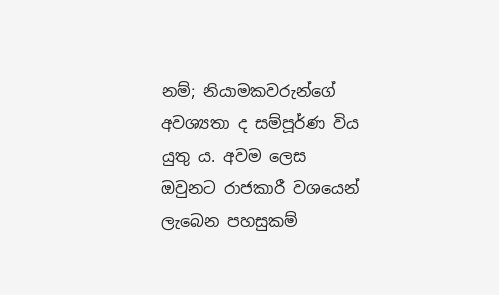නම්; නියාමකවරුන්ගේ අවශ්‍යතා ද සම්පූර්ණ විය යුතු ය. අවම ලෙස ඔවුනට රාජකාරී වශයෙන් ලැබෙන පහසුකම්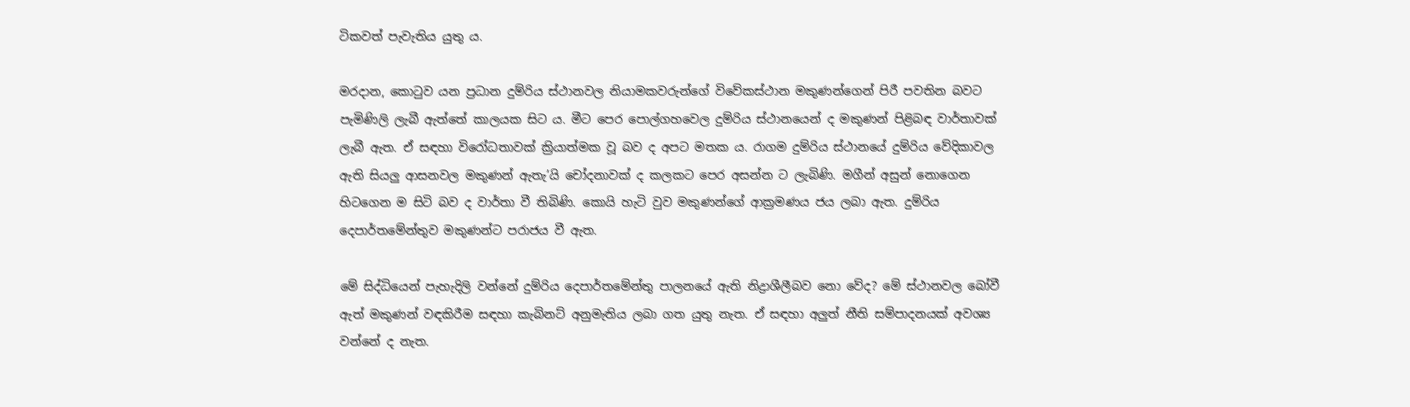ටිකවත් පැවැතිය යුතු ය.

මරදාන, කොටුව යන ප්‍රධාන දුම්රිය ස්ථානවල නියාමකවරුන්ගේ විවේකස්ථාන මකුණන්ගෙන් පිරී පවතින බවට පැමිණිලි ලැබී ඇත්තේ කාලයක සිට ය. මීට පෙර පොල්ගහවෙල දුම්රිය ස්ථානයෙන් ද මකුණන් පිළිබඳ වාර්තාවක් ලැබී ඇත. ඒ සඳහා විරෝධතාවක් ක්‍රියාත්මක වූ බව ද අපට මතක ය. රාගම දුම්රිය ස්ථානයේ දුම්රිය වේදිකාවල ඇති සියලු ආසනවල මකුණන් ඇතැ’යි චෝදනාවක් ද කලකට පෙර අසන්න ට ලැබිණි. මගීන් අසුන් නොගෙන හිටගෙන ම සිටි බව ද වාර්තා වී තිබිණි. කොයි හැටි වුව මකුණන්ගේ ආක්‍රමණය ජය ලබා ඇත. දුම්රිය දෙපාර්තමේන්තුව මකුණන්ට පරාජය වී ඇත.

මේ සිද්ධියෙන් පැහැදිලි වන්නේ දුම්රිය දෙපාර්තමේන්තු පාලනයේ ඇති නිද්‍රාශීලීබව නො වේද? මේ ස්ථානවල බෝවී ඇත් මකුණන් වඳකිරීම සඳහා කැබිනට් අනුමැතිය ලබා ගත යුතු නැත. ඒ සඳහා අලුත් නීති සම්පාදනයක් අවශ්‍ය වන්නේ ද නැත.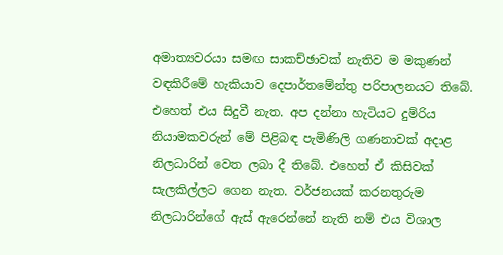අමාත්‍යවරයා සමඟ සාකච්ඡාවක් නැතිව ම මකුණන් වඳකිරීමේ හැකියාව දෙපාර්තමේන්තු පරිපාලනයට තිබේ. එහෙත් එය සිදුවී නැත. අප දන්නා හැටියට දුම්රිය නියාමකවරුන් මේ පිළිබඳ පැමිණිලි ගණනාවක් අදාළ නිලධාරින් වෙත ලබා දී තිබේ. එහෙත් ඒ කිසිවක් සැලකිල්ලට ගෙන නැත. වර්ජනයක් කරනතුරුම නිලධාරින්ගේ ඇස් ඇරෙන්නේ නැති නම් එය විශාල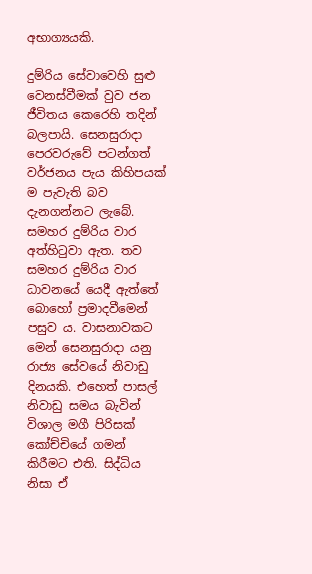අභාග්‍යයකි.

දුම්රිය සේවාවෙහි සුළු වෙනස්වීමක් වුව ජන ජීවිතය කෙරෙහි තදින් බලපායි. සෙනසුරාදා පෙරවරුවේ පටන්ගත් වර්ජනය පැය කිහිපයක් ම පැවැති බව දැනගන්නට ලැබේ. සමහර දුම්රිය වාර අත්හිටුවා ඇත. තව සමහර දුම්රිය වාර ධාවනයේ යෙදී ඇත්තේ බොහෝ ප්‍රමාදවීමෙන් පසුව ය. වාසනාවකට මෙන් සෙනසුරාදා යනු රාජ්‍ය සේවයේ නිවාඩු දිනයකි. එහෙත් පාසල් නිවාඩු සමය බැවින් විශාල මගී පිරිසක් කෝච්චියේ ගමන් කිරීමට එති. සිද්ධිය නිසා ඒ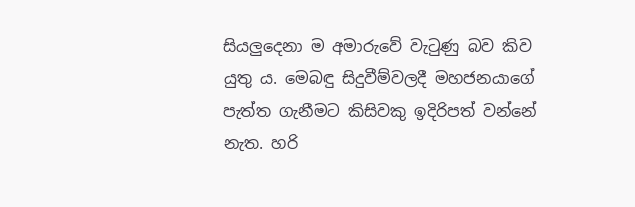සියලුදෙනා ම අමාරුවේ වැටුණු බව කිව යුතු ය. මෙබඳු සිදුවීම්වලදී මහජනයාගේ පැත්ත ගැනීමට කිසිවකු ඉදිරිපත් වන්නේ නැත. හරි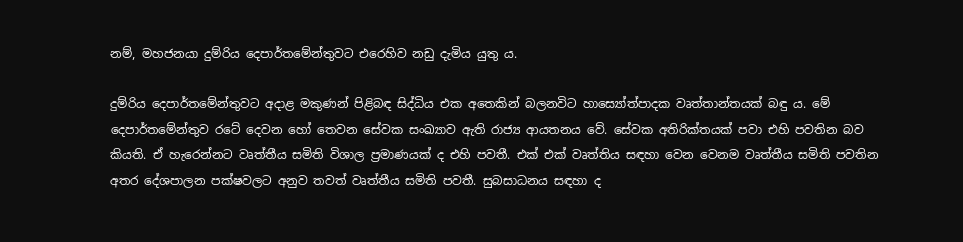නම්, මහජනයා දුම්රිය දෙපාර්තමේන්තුවට එරෙහිව නඩු දැමිය යුතු ය.

දුම්රිය දෙපාර්තමේන්තුවට අදාළ මකුණන් පිළිබඳ සිද්ධිය එක අතෙකින් බලනවිට හාස්‍යෝත්පාදක වෘත්තාන්තයක් බඳු ය. මේ දෙපාර්තමේන්තුව රටේ දෙවන හෝ තෙවන සේවක සංඛ්‍යාව ඇති රාජ්‍ය ආයතනය වේ. සේවක අතිරික්තයක් පවා එහි පවතින බව කියති. ඒ හැරෙන්නට වෘත්තීය සමිති විශාල ප්‍රමාණයක් ද එහි පවතී. එක් එක් වෘත්තිය සඳහා වෙන වෙනම වෘත්තීය සමිති පවතින අතර දේශපාලන පක්ෂවලට අනුව තවත් වෘත්තීය සමිති පවතී. සුබසාධනය සඳහා ද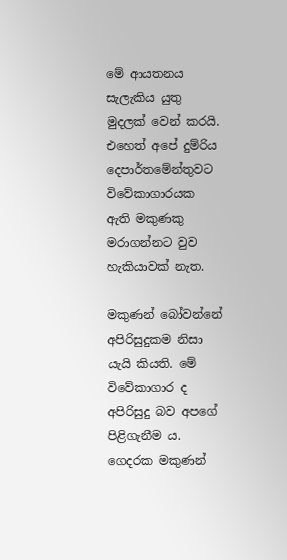මේ ආයතනය සැලැකිය යුතු මුදලක් වෙන් කරයි. එහෙත් අපේ දුම්රිය දෙපාර්තමේන්තුවට විවේකාගාරයක ඇති මකුණකු මරාගන්නට වුව හැකියාවක් නැත.

මකුණන් බෝවන්නේ අපිරිසුදුකම නිසා යැයි කියති. මේ විවේකාගාර ද අපිරිසුදු බව අපගේ පිළිගැනීම ය. ගෙදරක මකුණන්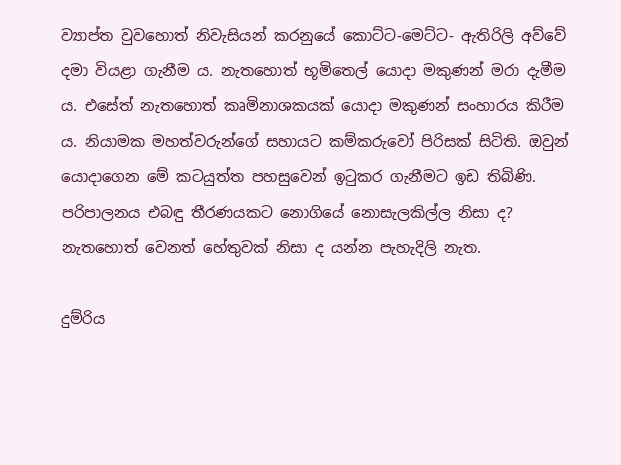ව්‍යාප්ත වුවහොත් නිවැසියන් කරනුයේ කොට්ට-මෙට්ට- ඇතිරිලි අව්වේ දමා වියළා ගැනීම ය. නැතහොත් භූමිතෙල් යොදා මකුණන් මරා දැමීම ය. එසේත් නැතහොත් කෘමිනාශකයක් යොදා මකුණන් සංහාරය කිරීම ය. නියාමක මහත්වරුන්ගේ සහායට කම්කරුවෝ පිරිසක් සිටිති. ඔවුන් යොදාගෙන මේ කටයුත්ත පහසුවෙන් ඉටුකර ගැනීමට ඉඩ තිබිණි. පරිපාලනය එබඳු තීරණයකට නොගියේ නොසැලකිල්ල නිසා ද? නැතහොත් වෙනත් හේතුවක් නිසා ද යන්න පැහැදිලි නැත.

දුම්රිය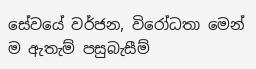සේවයේ වර්ජන, විරෝධතා මෙන් ම ඇතැම් පසුබැසීම්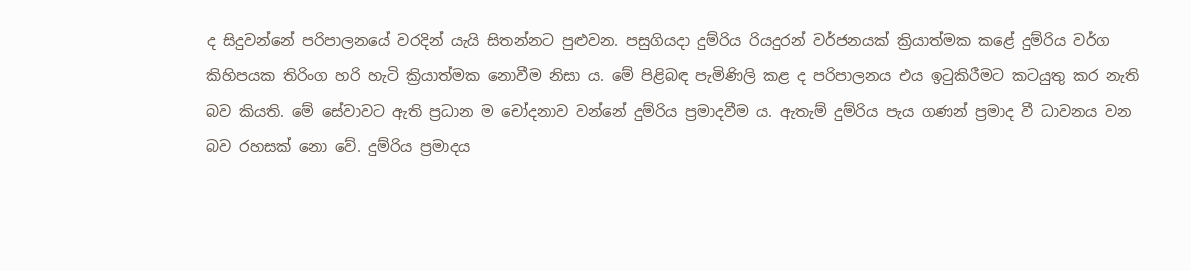ද සිදුවන්නේ පරිපාලනයේ වරදින් යැයි සිතන්නට පුළුවන. පසුගියදා දුම්රිය රියදුරන් වර්ජනයක් ක්‍රියාත්මක කළේ දුම්රිය වර්ග කිහිපයක තිරිංග හරි හැටි ක්‍රියාත්මක නොවීම නිසා ය. මේ පිළිබඳ පැමිණිලි කළ ද පරිපාලනය එය ඉටුකිරීමට කටයුතු කර නැති බව කියති. මේ සේවාවට ඇති ප්‍රධාන ම ‍චෝදනාව වන්නේ දුම්රිය ප්‍රමාදවීම ය. ඇතැම් දුම්රිය පැය ගණන් ප්‍රමාද වී ධාවනය වන බව රහසක් නො වේ. දුම්රිය ප්‍රමාදය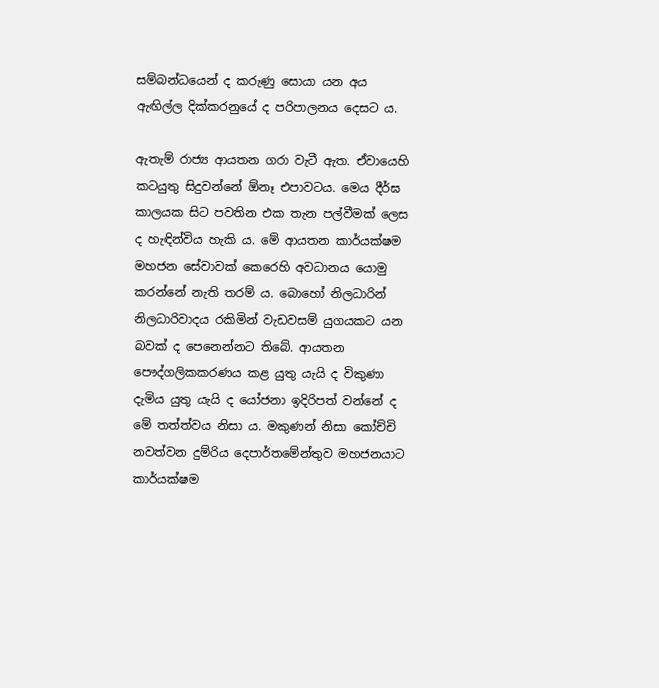සම්බන්ධයෙන් ද කරුණු සොයා යන අය ඇඟිල්ල දික්කරනුයේ ද පරිපාලනය දෙසට ය.

ඇතැම් රාජ්‍ය ආයතන ගරා වැටී ඇත. ඒවායෙහි කටයුතු සිදුවන්නේ ඕනෑ එපාවටය. මෙය දීර්ඝ කාලයක සිට පවතින එක තැන පල්වීමක් ලෙස ද හැඳින්විය හැකි ය. මේ ආයතන කාර්යක්ෂම මහජන සේවාවක් කෙරෙහි අවධානය යොමු කරන්නේ නැති තරම් ය. බොහෝ නිලධාරින් නිලධාරිවාදය රකිමින් වැඩවසම් යුගයකට යන බවක් ද පෙනෙන්නට තිබේ. ආයතන පෞද්ගලිකකරණය කළ යුතු යැයි ද විකුණා දැමිය යුතු යැයි ද යෝජනා ඉදිරිපත් වන්නේ ද මේ තත්ත්වය නිසා ය. මකුණන් නිසා කෝච්චි නවත්වන දුම්රිය දෙපාර්තමේන්තුව මහජනයාට කාර්යක්ෂම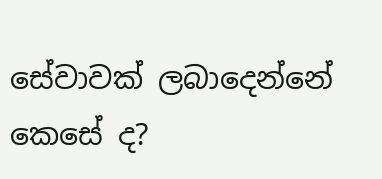සේවාවක් ලබාදෙන්නේ කෙසේ ද?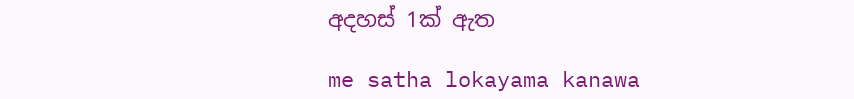අදහස් 1ක් ඇත

me satha lokayama kanawa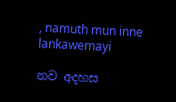, namuth mun inne lankawemayi

නව අදහස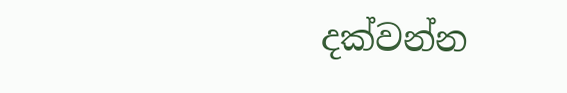දක්වන්න